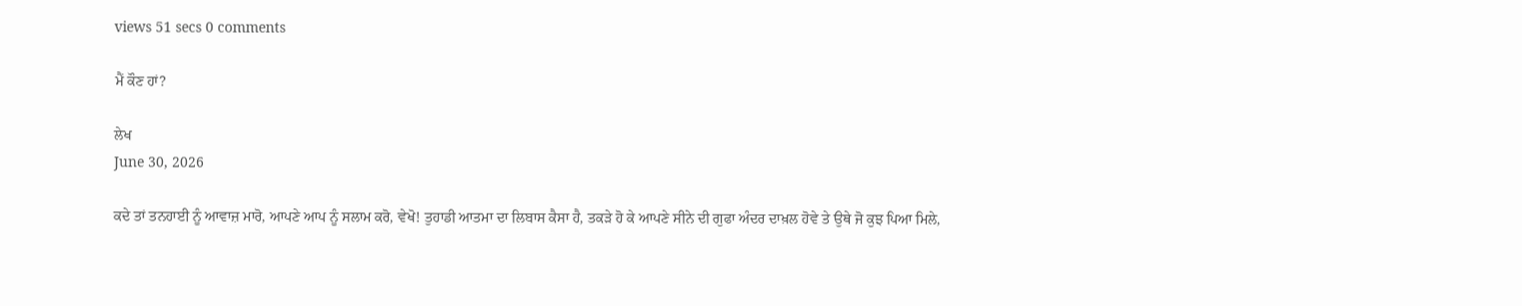views 51 secs 0 comments

ਮੈਂ ਕੌਣ ਹਾਂ?

ਲੇਖ
June 30, 2026

ਕਦੇ ਤਾਂ ਤਨਹਾਈ ਨੂੰ ਆਵਾਜ਼ ਮਾਰੋ, ਆਪਣੇ ਆਪ ਨੂੰ ਸਲਾਮ ਕਰੋ, ਵੇਖੋ! ਤੁਹਾਡੀ ਆਤਮਾ ਦਾ ਲਿਬਾਸ ਕੈਸਾ ਹੈ, ਤਕੜੇ ਹੋ ਕੇ ਆਪਣੇ ਸੀਨੇ ਦੀ ਗੁਫਾ ਅੰਦਰ ਦਾਖ਼ਲ ਹੋਵੇ ਤੇ ਉਥੇ ਜੋ ਕੁਝ ਪਿਆ ਮਿਲੇ,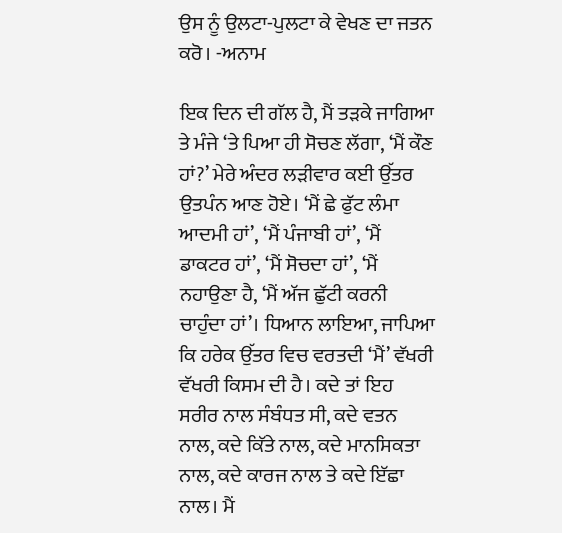ਉਸ ਨੂੰ ਉਲਟਾ-ਪੁਲਟਾ ਕੇ ਵੇਖਣ ਦਾ ਜਤਨ ਕਰੋ। -ਅਨਾਮ

ਇਕ ਦਿਨ ਦੀ ਗੱਲ ਹੈ, ਮੈਂ ਤੜਕੇ ਜਾਗਿਆ ਤੇ ਮੰਜੇ ‘ਤੇ ਪਿਆ ਹੀ ਸੋਚਣ ਲੱਗਾ, ‘ਮੈਂ ਕੌਣ ਹਾਂ?’ ਮੇਰੇ ਅੰਦਰ ਲੜੀਵਾਰ ਕਈ ਉੱਤਰ ਉਤਪੰਨ ਆਣ ਹੋਏ। ‘ਮੈਂ ਛੇ ਫੁੱਟ ਲੰਮਾ ਆਦਮੀ ਹਾਂ’, ‘ਮੈਂ ਪੰਜਾਬੀ ਹਾਂ’, ‘ਮੈਂ ਡਾਕਟਰ ਹਾਂ’, ‘ਮੈਂ ਸੋਚਦਾ ਹਾਂ’, ‘ਮੈਂ ਨਹਾਉਣਾ ਹੈ, ‘ਮੈਂ ਅੱਜ ਛੁੱਟੀ ਕਰਨੀ ਚਾਹੁੰਦਾ ਹਾਂ’। ਧਿਆਨ ਲਾਇਆ, ਜਾਪਿਆ ਕਿ ਹਰੇਕ ਉੱਤਰ ਵਿਚ ਵਰਤਦੀ ‘ਮੈਂ’ ਵੱਖਰੀ ਵੱਖਰੀ ਕਿਸਮ ਦੀ ਹੈ। ਕਦੇ ਤਾਂ ਇਹ ਸਰੀਰ ਨਾਲ ਸੰਬੰਧਤ ਸੀ, ਕਦੇ ਵਤਨ ਨਾਲ, ਕਦੇ ਕਿੱਤੇ ਨਾਲ, ਕਦੇ ਮਾਨਸਿਕਤਾ ਨਾਲ, ਕਦੇ ਕਾਰਜ ਨਾਲ ਤੇ ਕਦੇ ਇੱਛਾ ਨਾਲ। ਮੈਂ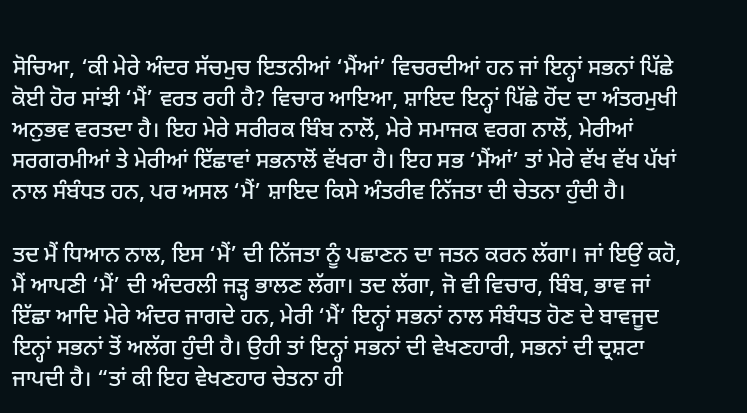ਸੋਚਿਆ, ‘ਕੀ ਮੇਰੇ ਅੰਦਰ ਸੱਚਮੁਚ ਇਤਨੀਆਂ ‘ਮੈਂਆਂ’ ਵਿਚਰਦੀਆਂ ਹਨ ਜਾਂ ਇਨ੍ਹਾਂ ਸਭਨਾਂ ਪਿੱਛੇ ਕੋਈ ਹੋਰ ਸਾਂਝੀ ‘ਮੈਂ’ ਵਰਤ ਰਹੀ ਹੈ? ਵਿਚਾਰ ਆਇਆ, ਸ਼ਾਇਦ ਇਨ੍ਹਾਂ ਪਿੱਛੇ ਹੋਂਦ ਦਾ ਅੰਤਰਮੁਖੀ ਅਨੁਭਵ ਵਰਤਦਾ ਹੈ। ਇਹ ਮੇਰੇ ਸਰੀਰਕ ਬਿੰਬ ਨਾਲੋਂ, ਮੇਰੇ ਸਮਾਜਕ ਵਰਗ ਨਾਲੋਂ, ਮੇਰੀਆਂ ਸਰਗਰਮੀਆਂ ਤੇ ਮੇਰੀਆਂ ਇੱਛਾਵਾਂ ਸਭਨਾਲੋਂ ਵੱਖਰਾ ਹੈ। ਇਹ ਸਭ ‘ਮੈਂਆਂ’ ਤਾਂ ਮੇਰੇ ਵੱਖ ਵੱਖ ਪੱਖਾਂ ਨਾਲ ਸੰਬੰਧਤ ਹਨ, ਪਰ ਅਸਲ ‘ਮੈਂ’ ਸ਼ਾਇਦ ਕਿਸੇ ਅੰਤਰੀਵ ਨਿੱਜਤਾ ਦੀ ਚੇਤਨਾ ਹੁੰਦੀ ਹੈ।

ਤਦ ਮੈਂ ਧਿਆਨ ਨਾਲ, ਇਸ ‘ਮੈਂ’ ਦੀ ਨਿੱਜਤਾ ਨੂੰ ਪਛਾਣਨ ਦਾ ਜਤਨ ਕਰਨ ਲੱਗਾ। ਜਾਂ ਇਉਂ ਕਹੋ, ਮੈਂ ਆਪਣੀ ‘ਮੈਂ’ ਦੀ ਅੰਦਰਲੀ ਜੜ੍ਹ ਭਾਲਣ ਲੱਗਾ। ਤਦ ਲੱਗਾ, ਜੋ ਵੀ ਵਿਚਾਰ, ਬਿੰਬ, ਭਾਵ ਜਾਂ ਇੱਛਾ ਆਦਿ ਮੇਰੇ ਅੰਦਰ ਜਾਗਦੇ ਹਨ, ਮੇਰੀ ‘ਮੈਂ’ ਇਨ੍ਹਾਂ ਸਭਨਾਂ ਨਾਲ ਸੰਬੰਧਤ ਹੋਣ ਦੇ ਬਾਵਜੂਦ ਇਨ੍ਹਾਂ ਸਭਨਾਂ ਤੋਂ ਅਲੱਗ ਹੁੰਦੀ ਹੈ। ਉਹੀ ਤਾਂ ਇਨ੍ਹਾਂ ਸਭਨਾਂ ਦੀ ਵੇਖਣਹਾਰੀ, ਸਭਨਾਂ ਦੀ ਦ੍ਰਸ਼ਟਾ ਜਾਪਦੀ ਹੈ। “ਤਾਂ ਕੀ ਇਹ ਵੇਖਣਹਾਰ ਚੇਤਨਾ ਹੀ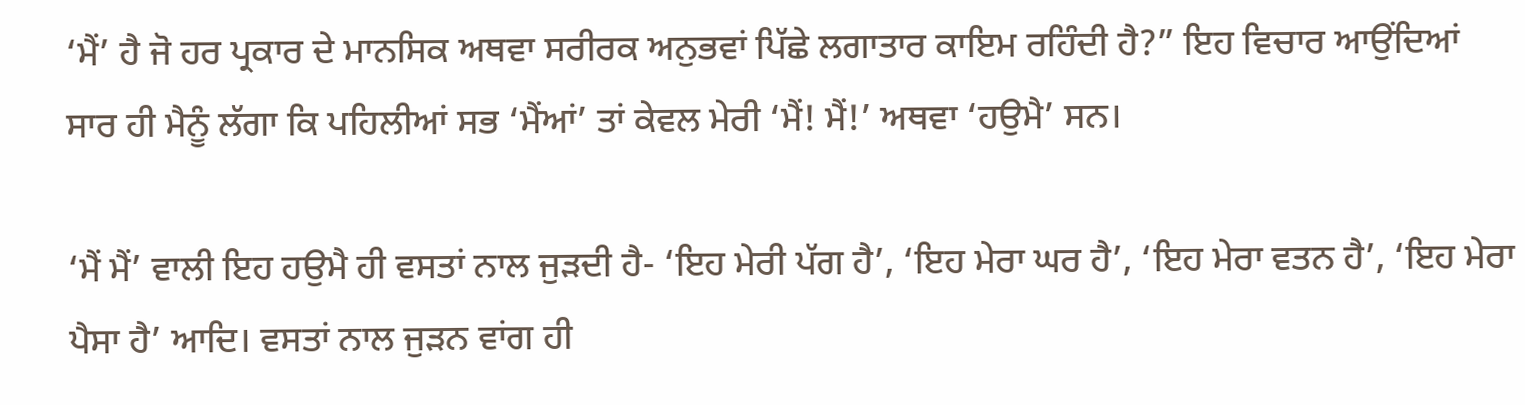‘ਮੈਂ’ ਹੈ ਜੋ ਹਰ ਪ੍ਰਕਾਰ ਦੇ ਮਾਨਸਿਕ ਅਥਵਾ ਸਰੀਰਕ ਅਨੁਭਵਾਂ ਪਿੱਛੇ ਲਗਾਤਾਰ ਕਾਇਮ ਰਹਿੰਦੀ ਹੈ?” ਇਹ ਵਿਚਾਰ ਆਉਂਦਿਆਂ ਸਾਰ ਹੀ ਮੈਨੂੰ ਲੱਗਾ ਕਿ ਪਹਿਲੀਆਂ ਸਭ ‘ਮੈਂਆਂ’ ਤਾਂ ਕੇਵਲ ਮੇਰੀ ‘ਮੈਂ! ਮੈਂ!’ ਅਥਵਾ ‘ਹਉਮੈ’ ਸਨ।

‘ਮੈਂ ਮੈਂ’ ਵਾਲੀ ਇਹ ਹਉਮੈ ਹੀ ਵਸਤਾਂ ਨਾਲ ਜੁੜਦੀ ਹੈ- ‘ਇਹ ਮੇਰੀ ਪੱਗ ਹੈ’, ‘ਇਹ ਮੇਰਾ ਘਰ ਹੈ’, ‘ਇਹ ਮੇਰਾ ਵਤਨ ਹੈ’, ‘ਇਹ ਮੇਰਾ ਪੈਸਾ ਹੈ’ ਆਦਿ। ਵਸਤਾਂ ਨਾਲ ਜੁੜਨ ਵਾਂਗ ਹੀ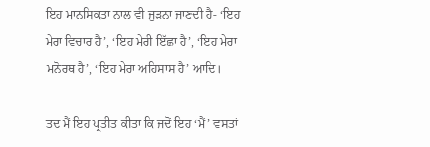ਇਹ ਮਾਨਸਿਕਤਾ ਨਾਲ ਵੀ ਜੁੜਨਾ ਜਾਣਦੀ ਹੈ- ‘ਇਹ ਮੇਰਾ ਵਿਚਾਰ ਹੈ’, ‘ਇਹ ਮੇਰੀ ਇੱਛਾ ਹੈ’, ‘ਇਹ ਮੇਰਾ ਮਨੋਰਥ ਹੈ’, ‘ਇਹ ਮੇਰਾ ਅਹਿਸਾਸ ਹੈ’ ਆਦਿ।

ਤਦ ਮੈਂ ਇਹ ਪ੍ਰਤੀਤ ਕੀਤਾ ਕਿ ਜਦੋਂ ਇਹ ‘ਮੈਂ’ ਵਸਤਾਂ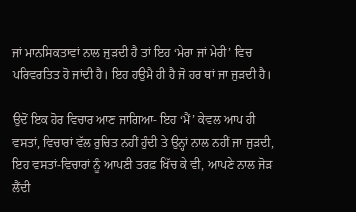ਜਾਂ ਮਾਨਸਿਕਤਾਵਾਂ ਨਾਲ ਜੁੜਦੀ ਹੈ ਤਾਂ ਇਹ ‘ਮੇਰਾ ਜਾਂ ਮੇਰੀ’ ਵਿਚ ਪਰਿਵਰਤਿਤ ਹੋ ਜਾਂਦੀ ਹੈ। ਇਹ ਹਉਮੈ ਹੀ ਹੈ ਜੋ ਹਰ ਥਾਂ ਜਾ ਜੁੜਦੀ ਹੈ।

ਉਦੋਂ ਇਕ ਹੋਰ ਵਿਚਾਰ ਆਣ ਜਾਗਿਆ- ਇਹ ‘ਮੈਂ’ ਕੇਵਲ ਆਪ ਹੀ ਵਸਤਾਂ, ਵਿਚਾਰਾਂ ਵੱਲ ਰੁਚਿਤ ਨਹੀਂ ਹੁੰਦੀ ਤੇ ਉਨ੍ਹਾਂ ਨਾਲ ਨਹੀਂ ਜਾ ਜੁੜਦੀ, ਇਹ ਵਸਤਾਂ-ਵਿਚਾਰਾਂ ਨੂੰ ਆਪਣੀ ਤਰਫ਼ ਖਿੱਚ ਕੇ ਵੀ, ਆਪਣੇ ਨਾਲ ਜੋੜ ਲੈਂਦੀ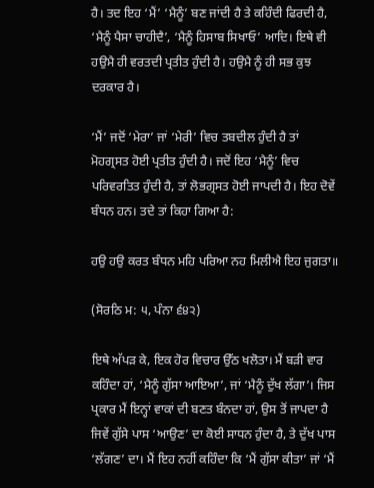ਹੈ। ਤਦ ਇਹ ‘ਮੈਂ’ ‘ਮੈਨੂੰ’ ਬਣ ਜਾਂਦੀ ਹੈ ਤੇ ਕਹਿੰਦੀ ਫਿਰਦੀ ਹੈ, ‘ਮੈਨੂੰ ਪੈਸਾ ਚਾਹੀਦੈ’, ‘ਮੈਨੂੰ ਹਿਸਾਬ ਸਿਖਾਓ’ ਆਦਿ। ਇਥੇ ਵੀ ਹਉਮੈ ਹੀ ਵਰਤਦੀ ਪ੍ਰਤੀਤ ਹੁੰਦੀ ਹੈ। ਹਉਮੈ ਨੂੰ ਹੀ ਸਭ ਕੁਝ ਦਰਕਾਰ ਹੈ।

‘ਮੈਂ’ ਜਦੋਂ ‘ਮੇਰਾ’ ਜਾਂ ‘ਮੇਰੀ’ ਵਿਚ ਤਬਦੀਲ ਹੁੰਦੀ ਹੈ ਤਾਂ ਮੋਹਗ੍ਰਸਤ ਹੋਈ ਪ੍ਰਤੀਤ ਹੁੰਦੀ ਹੈ। ਜਦੋਂ ਇਹ ‘ਮੈਨੂੰ’ ਵਿਚ ਪਰਿਵਰਤਿਤ ਹੁੰਦੀ ਹੈ, ਤਾਂ ਲੋਭਗ੍ਰਸਤ ਹੋਈ ਜਾਪਦੀ ਹੈ। ਇਹ ਦੋਵੇਂ ਬੰਧਨ ਹਨ। ਤਦੇ ਤਾਂ ਕਿਹਾ ਗਿਆ ਹੈ:

ਹਉ ਹਉ ਕਰਤ ਬੰਧਨ ਮਹਿ ਪਰਿਆ ਨਹ ਮਿਲੀਐ ਇਹ ਜੁਗਤਾ॥

(ਸੋਰਠਿ ਮ: ੫, ਪੰਨਾ ੬੪੨)

ਇਥੇ ਅੱਪੜ ਕੇ, ਇਕ ਹੋਰ ਵਿਚਾਰ ਉੱਠ ਖਲੋਤਾ। ਮੈਂ ਬੜੀ ਵਾਰ ਕਹਿੰਦਾ ਹਾਂ, ‘ਮੈਨੂੰ ਗੁੱਸਾ ਆਇਆ’, ਜਾਂ ‘ਮੈਨੂੰ ਦੁੱਖ ਲੱਗਾ’। ਜਿਸ ਪ੍ਰਕਾਰ ਮੈਂ ਇਨ੍ਹਾਂ ਵਾਕਾਂ ਦੀ ਬਣਤ ਬੰਨਦਾ ਹਾਂ, ਉਸ ਤੋਂ ਜਾਪਦਾ ਹੈ ਜਿਵੇਂ ਗੁੱਸੇ ਪਾਸ ‘ਆਉਣ’ ਦਾ ਕੋਈ ਸਾਧਨ ਹੁੰਦਾ ਹੈ, ਤੇ ਦੁੱਖ ਪਾਸ ‘ਲੱਗਣ’ ਦਾ। ਮੈਂ ਇਹ ਨਹੀਂ ਕਹਿੰਦਾ ਕਿ ‘ਮੈਂ ਗੁੱਸਾ ਕੀਤਾ’ ਜਾਂ ‘ਮੈਂ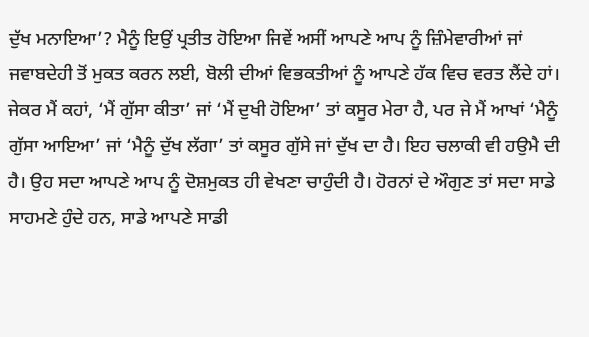ਦੁੱਖ ਮਨਾਇਆ’? ਮੈਨੂੰ ਇਉਂ ਪ੍ਰਤੀਤ ਹੋਇਆ ਜਿਵੇਂ ਅਸੀਂ ਆਪਣੇ ਆਪ ਨੂੰ ਜ਼ਿੰਮੇਵਾਰੀਆਂ ਜਾਂ ਜਵਾਬਦੇਹੀ ਤੋਂ ਮੁਕਤ ਕਰਨ ਲਈ, ਬੋਲੀ ਦੀਆਂ ਵਿਭਕਤੀਆਂ ਨੂੰ ਆਪਣੇ ਹੱਕ ਵਿਚ ਵਰਤ ਲੈਂਦੇ ਹਾਂ। ਜੇਕਰ ਮੈਂ ਕਹਾਂ, ‘ਮੈਂ ਗੁੱਸਾ ਕੀਤਾ’ ਜਾਂ ‘ਮੈਂ ਦੁਖੀ ਹੋਇਆ’ ਤਾਂ ਕਸੂਰ ਮੇਰਾ ਹੈ, ਪਰ ਜੇ ਮੈਂ ਆਖਾਂ ‘ਮੈਨੂੰ ਗੁੱਸਾ ਆਇਆ’ ਜਾਂ ‘ਮੈਨੂੰ ਦੁੱਖ ਲੱਗਾ’ ਤਾਂ ਕਸੂਰ ਗੁੱਸੇ ਜਾਂ ਦੁੱਖ ਦਾ ਹੈ। ਇਹ ਚਲਾਕੀ ਵੀ ਹਉਮੈ ਦੀ ਹੈ। ਉਹ ਸਦਾ ਆਪਣੇ ਆਪ ਨੂੰ ਦੋਸ਼ਮੁਕਤ ਹੀ ਵੇਖਣਾ ਚਾਹੁੰਦੀ ਹੈ। ਹੋਰਨਾਂ ਦੇ ਔਗੁਣ ਤਾਂ ਸਦਾ ਸਾਡੇ ਸਾਹਮਣੇ ਹੁੰਦੇ ਹਨ, ਸਾਡੇ ਆਪਣੇ ਸਾਡੀ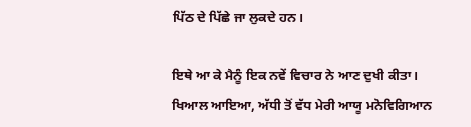ਪਿੱਠ ਦੇ ਪਿੱਛੇ ਜਾ ਲੁਕਦੇ ਹਨ।

ਇਥੇ ਆ ਕੇ ਮੈਨੂੰ ਇਕ ਨਵੇਂ ਵਿਚਾਰ ਨੇ ਆਣ ਦੁਖੀ ਕੀਤਾ। ਖਿਆਲ ਆਇਆ, ਅੱਧੀ ਤੋਂ ਵੱਧ ਮੇਰੀ ਆਯੂ ਮਨੋਵਿਗਿਆਨ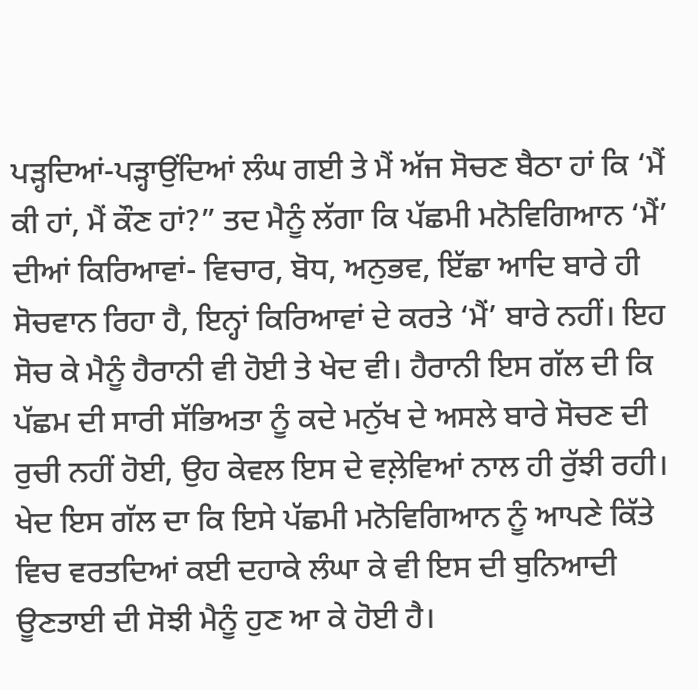ਪੜ੍ਹਦਿਆਂ-ਪੜ੍ਹਾਉਂਦਿਆਂ ਲੰਘ ਗਈ ਤੇ ਮੈਂ ਅੱਜ ਸੋਚਣ ਬੈਠਾ ਹਾਂ ਕਿ ‘ਮੈਂ ਕੀ ਹਾਂ, ਮੈਂ ਕੌਣ ਹਾਂ?” ਤਦ ਮੈਨੂੰ ਲੱਗਾ ਕਿ ਪੱਛਮੀ ਮਨੋਵਿਗਿਆਨ ‘ਮੈਂ’ ਦੀਆਂ ਕਿਰਿਆਵਾਂ- ਵਿਚਾਰ, ਬੋਧ, ਅਨੁਭਵ, ਇੱਛਾ ਆਦਿ ਬਾਰੇ ਹੀ ਸੋਚਵਾਨ ਰਿਹਾ ਹੈ, ਇਨ੍ਹਾਂ ਕਿਰਿਆਵਾਂ ਦੇ ਕਰਤੇ ‘ਮੈਂ’ ਬਾਰੇ ਨਹੀਂ। ਇਹ ਸੋਚ ਕੇ ਮੈਨੂੰ ਹੈਰਾਨੀ ਵੀ ਹੋਈ ਤੇ ਖੇਦ ਵੀ। ਹੈਰਾਨੀ ਇਸ ਗੱਲ ਦੀ ਕਿ ਪੱਛਮ ਦੀ ਸਾਰੀ ਸੱਭਿਅਤਾ ਨੂੰ ਕਦੇ ਮਨੁੱਖ ਦੇ ਅਸਲੇ ਬਾਰੇ ਸੋਚਣ ਦੀ ਰੁਚੀ ਨਹੀਂ ਹੋਈ, ਉਹ ਕੇਵਲ ਇਸ ਦੇ ਵਲ਼ੇਵਿਆਂ ਨਾਲ ਹੀ ਰੁੱਝੀ ਰਹੀ। ਖੇਦ ਇਸ ਗੱਲ ਦਾ ਕਿ ਇਸੇ ਪੱਛਮੀ ਮਨੋਵਿਗਿਆਨ ਨੂੰ ਆਪਣੇ ਕਿੱਤੇ ਵਿਚ ਵਰਤਦਿਆਂ ਕਈ ਦਹਾਕੇ ਲੰਘਾ ਕੇ ਵੀ ਇਸ ਦੀ ਬੁਨਿਆਦੀ ਊਣਤਾਈ ਦੀ ਸੋਝੀ ਮੈਨੂੰ ਹੁਣ ਆ ਕੇ ਹੋਈ ਹੈ।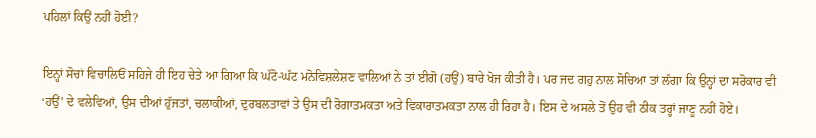ਪਹਿਲਾਂ ਕਿਉਂ ਨਹੀਂ ਹੋਈ?

ਇਨ੍ਹਾਂ ਸੋਚਾਂ ਵਿਚਾਲਿਓਂ ਸਹਿਜੇ ਹੀ ਇਹ ਚੇਤੇ ਆ ਗਿਆ ਕਿ ਘੱਟੋ-ਘੱਟ ਮਨੋਵਿਸ਼ਲੇਸ਼ਣ ਵਾਲਿਆਂ ਨੇ ਤਾਂ ਈਗੋ (ਹਉਂ) ਬਾਰੇ ਖੋਜ ਕੀਤੀ ਹੈ। ਪਰ ਜਦ ਗਹੁ ਨਾਲ ਸੋਚਿਆ ਤਾਂ ਲੱਗਾ ਕਿ ਉਨ੍ਹਾਂ ਦਾ ਸਰੋਕਾਰ ਵੀ ‘ਹਉਂ’ ਦੇ ਵਲੇਵਿਆਂ, ਉਸ ਦੀਆਂ ਹੁੱਜਤਾਂ, ਚਲਾਕੀਆਂ, ਦੁਰਬਲਤਾਵਾਂ ਤੇ ਉਸ ਦੀ ਰੋਗਾਤਮਕਤਾ ਅਤੇ ਵਿਕਾਰਾਤਮਕਤਾ ਨਾਲ ਹੀ ਰਿਹਾ ਹੈ। ਇਸ ਦੇ ਅਸਲੇ ਤੋਂ ਉਹ ਵੀ ਠੀਕ ਤਰ੍ਹਾਂ ਜਾਣੂ ਨਹੀਂ ਹੋਏ।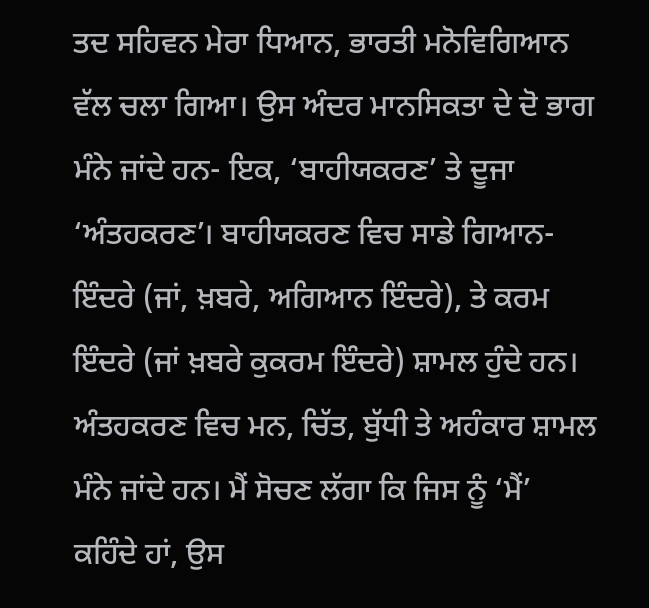ਤਦ ਸਹਿਵਨ ਮੇਰਾ ਧਿਆਨ, ਭਾਰਤੀ ਮਨੋਵਿਗਿਆਨ ਵੱਲ ਚਲਾ ਗਿਆ। ਉਸ ਅੰਦਰ ਮਾਨਸਿਕਤਾ ਦੇ ਦੋ ਭਾਗ ਮੰਨੇ ਜਾਂਦੇ ਹਨ- ਇਕ, ‘ਬਾਹੀਯਕਰਣ’ ਤੇ ਦੂਜਾ ‘ਅੰਤਹਕਰਣ’। ਬਾਹੀਯਕਰਣ ਵਿਚ ਸਾਡੇ ਗਿਆਨ-ਇੰਦਰੇ (ਜਾਂ, ਖ਼ਬਰੇ, ਅਗਿਆਨ ਇੰਦਰੇ), ਤੇ ਕਰਮ ਇੰਦਰੇ (ਜਾਂ ਖ਼ਬਰੇ ਕੁਕਰਮ ਇੰਦਰੇ) ਸ਼ਾਮਲ ਹੁੰਦੇ ਹਨ। ਅੰਤਹਕਰਣ ਵਿਚ ਮਨ, ਚਿੱਤ, ਬੁੱਧੀ ਤੇ ਅਹੰਕਾਰ ਸ਼ਾਮਲ ਮੰਨੇ ਜਾਂਦੇ ਹਨ। ਮੈਂ ਸੋਚਣ ਲੱਗਾ ਕਿ ਜਿਸ ਨੂੰ ‘ਮੈਂ’ ਕਹਿੰਦੇ ਹਾਂ, ਉਸ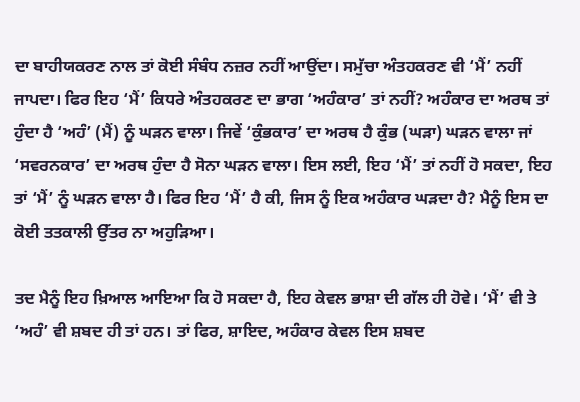ਦਾ ਬਾਹੀਯਕਰਣ ਨਾਲ ਤਾਂ ਕੋਈ ਸੰਬੰਧ ਨਜ਼ਰ ਨਹੀਂ ਆਉਂਦਾ। ਸਮੁੱਚਾ ਅੰਤਹਕਰਣ ਵੀ ‘ਮੈਂ’ ਨਹੀਂ ਜਾਪਦਾ। ਫਿਰ ਇਹ ‘ਮੈਂ’ ਕਿਧਰੇ ਅੰਤਹਕਰਣ ਦਾ ਭਾਗ ‘ਅਹੰਕਾਰ’ ਤਾਂ ਨਹੀਂ? ਅਹੰਕਾਰ ਦਾ ਅਰਥ ਤਾਂ ਹੁੰਦਾ ਹੈ ‘ਅਹੰ’ (ਮੈਂ) ਨੂੰ ਘੜਨ ਵਾਲਾ। ਜਿਵੇਂ ‘ਕੁੰਭਕਾਰ’ ਦਾ ਅਰਥ ਹੈ ਕੁੰਭ (ਘੜਾ) ਘੜਨ ਵਾਲਾ ਜਾਂ ‘ਸਵਰਨਕਾਰ’ ਦਾ ਅਰਥ ਹੁੰਦਾ ਹੈ ਸੋਨਾ ਘੜਨ ਵਾਲਾ। ਇਸ ਲਈ, ਇਹ ‘ਮੈਂ’ ਤਾਂ ਨਹੀਂ ਹੋ ਸਕਦਾ, ਇਹ ਤਾਂ ‘ਮੈਂ’ ਨੂੰ ਘੜਨ ਵਾਲਾ ਹੈ। ਫਿਰ ਇਹ ‘ਮੈਂ’ ਹੈ ਕੀ, ਜਿਸ ਨੂੰ ਇਕ ਅਹੰਕਾਰ ਘੜਦਾ ਹੈ? ਮੈਨੂੰ ਇਸ ਦਾ ਕੋਈ ਤਤਕਾਲੀ ਉੱਤਰ ਨਾ ਅਹੁੜਿਆ।

ਤਦ ਮੈਨੂੰ ਇਹ ਖ਼ਿਆਲ ਆਇਆ ਕਿ ਹੋ ਸਕਦਾ ਹੈ, ਇਹ ਕੇਵਲ ਭਾਸ਼ਾ ਦੀ ਗੱਲ ਹੀ ਹੋਵੇ। ‘ਮੈਂ’ ਵੀ ਤੇ ‘ਅਹੰ’ ਵੀ ਸ਼ਬਦ ਹੀ ਤਾਂ ਹਨ। ਤਾਂ ਫਿਰ, ਸ਼ਾਇਦ, ਅਹੰਕਾਰ ਕੇਵਲ ਇਸ ਸ਼ਬਦ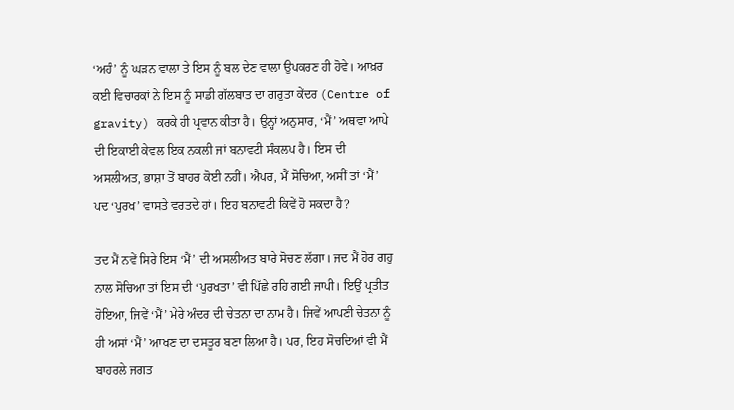‘ਅਹੰ’ ਨੂੰ ਘੜਨ ਵਾਲਾ ਤੇ ਇਸ ਨੂੰ ਬਲ ਦੇਣ ਵਾਲਾ ਉਪਕਰਣ ਹੀ ਹੋਵੇ। ਆਖ਼ਰ ਕਈ ਵਿਚਾਰਕਾਂ ਨੇ ਇਸ ਨੂੰ ਸਾਡੀ ਗੱਲਬਾਤ ਦਾ ਗਰੁਤਾ ਕੇਂਦਰ (Centre of gravity) ਕਰਕੇ ਹੀ ਪ੍ਰਵਾਨ ਕੀਤਾ ਹੈ। ਉਨ੍ਹਾਂ ਅਨੁਸਾਰ, ‘ਮੈਂ’ ਅਥਵਾ ਆਪੇ ਦੀ ਇਕਾਈ ਕੇਵਲ ਇਕ ਨਕਲੀ ਜਾਂ ਬਨਾਵਟੀ ਸੰਕਲਪ ਹੈ। ਇਸ ਦੀ ਅਸਲੀਅਤ, ਭਾਸ਼ਾ ਤੋਂ ਬਾਹਰ ਕੋਈ ਨਹੀਂ। ਐਪਰ, ਮੈਂ ਸੋਚਿਆ, ਅਸੀਂ ਤਾਂ ‘ਮੈਂ’ ਪਦ ‘ਪੁਰਖ’ ਵਾਸਤੇ ਵਰਤਦੇ ਹਾਂ। ਇਹ ਬਨਾਵਟੀ ਕਿਵੇਂ ਹੋ ਸਕਦਾ ਹੈ?

ਤਦ ਮੈਂ ਨਵੇਂ ਸਿਰੇ ਇਸ ‘ਮੈਂ’ ਦੀ ਅਸਲੀਅਤ ਬਾਰੇ ਸੋਚਣ ਲੱਗਾ। ਜਦ ਮੈਂ ਹੋਰ ਗਹੁ ਨਾਲ ਸੋਚਿਆ ਤਾਂ ਇਸ ਦੀ ‘ਪੁਰਖਤਾ’ ਵੀ ਪਿੱਛੇ ਰਹਿ ਗਈ ਜਾਪੀ। ਇਉਂ ਪ੍ਰਤੀਤ ਹੋਇਆ, ਜਿਵੇਂ ‘ਮੈਂ’ ਮੇਰੇ ਅੰਦਰ ਦੀ ਚੇਤਨਾ ਦਾ ਨਾਮ ਹੈ। ਜਿਵੇਂ ਆਪਣੀ ਚੇਤਨਾ ਨੂੰ ਹੀ ਅਸਾਂ ‘ਮੈਂ’ ਆਖਣ ਦਾ ਦਸਤੂਰ ਬਣਾ ਲਿਆ ਹੈ। ਪਰ, ਇਹ ਸੋਚਦਿਆਂ ਵੀ ਮੈਂ ਬਾਹਰਲੇ ਜਗਤ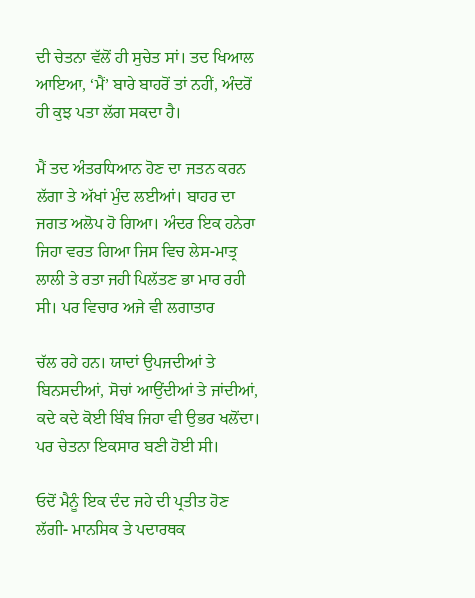ਦੀ ਚੇਤਨਾ ਵੱਲੋਂ ਹੀ ਸੁਚੇਤ ਸਾਂ। ਤਦ ਖਿਆਲ ਆਇਆ, ‘ਮੈਂ’ ਬਾਰੇ ਬਾਹਰੋਂ ਤਾਂ ਨਹੀਂ, ਅੰਦਰੋਂ ਹੀ ਕੁਝ ਪਤਾ ਲੱਗ ਸਕਦਾ ਹੈ।

ਮੈਂ ਤਦ ਅੰਤਰਧਿਆਨ ਹੋਣ ਦਾ ਜਤਨ ਕਰਨ ਲੱਗਾ ਤੇ ਅੱਖਾਂ ਮੁੰਦ ਲਈਆਂ। ਬਾਹਰ ਦਾ ਜਗਤ ਅਲੋਪ ਹੋ ਗਿਆ। ਅੰਦਰ ਇਕ ਹਨੇਰਾ ਜਿਹਾ ਵਰਤ ਗਿਆ ਜਿਸ ਵਿਚ ਲੇਸ-ਮਾਤ੍ਰ ਲਾਲੀ ਤੇ ਰਤਾ ਜਹੀ ਪਿਲੱਤਣ ਭਾ ਮਾਰ ਰਹੀ ਸੀ। ਪਰ ਵਿਚਾਰ ਅਜੇ ਵੀ ਲਗਾਤਾਰ

ਚੱਲ ਰਹੇ ਹਨ। ਯਾਦਾਂ ਉਪਜਦੀਆਂ ਤੇ ਬਿਨਸਦੀਆਂ, ਸੋਚਾਂ ਆਉਂਦੀਆਂ ਤੇ ਜਾਂਦੀਆਂ, ਕਦੇ ਕਦੇ ਕੋਈ ਬਿੰਬ ਜਿਹਾ ਵੀ ਉਭਰ ਖਲੋਂਦਾ। ਪਰ ਚੇਤਨਾ ਇਕਸਾਰ ਬਣੀ ਹੋਈ ਸੀ।

ਓਦੋਂ ਮੈਨੂੰ ਇਕ ਦੰਦ ਜਹੇ ਦੀ ਪ੍ਰਤੀਤ ਹੋਣ ਲੱਗੀ- ਮਾਨਸਿਕ ਤੇ ਪਦਾਰਥਕ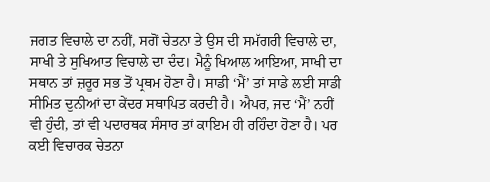ਜਗਤ ਵਿਚਾਲੇ ਦਾ ਨਹੀਂ, ਸਗੋਂ ਚੇਤਨਾ ਤੇ ਉਸ ਦੀ ਸਮੱਗਰੀ ਵਿਚਾਲੇ ਦਾ, ਸਾਖੀ ਤੇ ਸੁਖਿਆਤ ਵਿਚਾਲੇ ਦਾ ਦੰਦ। ਮੈਨੂੰ ਖਿਆਲ ਆਇਆ, ਸਾਖੀ ਦਾ ਸਥਾਨ ਤਾਂ ਜ਼ਰੂਰ ਸਭ ਤੋਂ ਪ੍ਰਥਮ ਹੋਣਾ ਹੈ। ਸਾਡੀ ‘ਮੈਂ’ ਤਾਂ ਸਾਡੇ ਲਈ ਸਾਡੀ ਸੀਮਿਤ ਦੁਨੀਆਂ ਦਾ ਕੇਂਦਰ ਸਥਾਪਿਤ ਕਰਦੀ ਹੈ। ਐਪਰ, ਜਦ ‘ਮੈਂ’ ਨਹੀਂ ਵੀ ਹੁੰਦੀ, ਤਾਂ ਵੀ ਪਦਾਰਥਕ ਸੰਸਾਰ ਤਾਂ ਕਾਇਮ ਹੀ ਰਹਿੰਦਾ ਹੋਣਾ ਹੈ। ਪਰ ਕਈ ਵਿਚਾਰਕ ਚੇਤਨਾ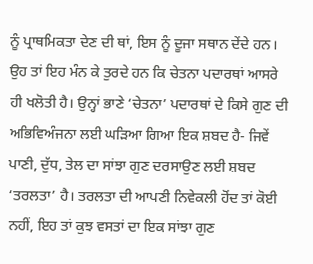ਨੂੰ ਪ੍ਰਾਥਮਿਕਤਾ ਦੇਣ ਦੀ ਥਾਂ, ਇਸ ਨੂੰ ਦੂਜਾ ਸਥਾਨ ਦੇਂਦੇ ਹਨ। ਉਹ ਤਾਂ ਇਹ ਮੰਨ ਕੇ ਤੁਰਦੇ ਹਨ ਕਿ ਚੇਤਨਾ ਪਦਾਰਥਾਂ ਆਸਰੇ ਹੀ ਖਲੋਤੀ ਹੈ। ਉਨ੍ਹਾਂ ਭਾਣੇ ‘ਚੇਤਨਾ’ ਪਦਾਰਥਾਂ ਦੇ ਕਿਸੇ ਗੁਣ ਦੀ ਅਭਿਵਿਅੰਜਨਾ ਲਈ ਘੜਿਆ ਗਿਆ ਇਕ ਸ਼ਬਦ ਹੈ- ਜਿਵੇਂ ਪਾਣੀ, ਦੁੱਧ, ਤੇਲ ਦਾ ਸਾਂਝਾ ਗੁਣ ਦਰਸਾਉਣ ਲਈ ਸ਼ਬਦ ‘ਤਰਲਤਾ’ ਹੈ। ਤਰਲਤਾ ਦੀ ਆਪਣੀ ਨਿਵੇਕਲੀ ਹੋਂਦ ਤਾਂ ਕੋਈ ਨਹੀਂ, ਇਹ ਤਾਂ ਕੁਝ ਵਸਤਾਂ ਦਾ ਇਕ ਸਾਂਝਾ ਗੁਣ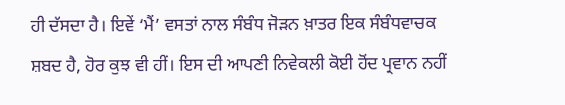ਹੀ ਦੱਸਦਾ ਹੈ। ਇਵੇਂ ‘ਮੈਂ’ ਵਸਤਾਂ ਨਾਲ ਸੰਬੰਧ ਜੋੜਨ ਖ਼ਾਤਰ ਇਕ ਸੰਬੰਧਵਾਚਕ ਸ਼ਬਦ ਹੈ, ਹੋਰ ਕੁਝ ਵੀ ਹੀਂ। ਇਸ ਦੀ ਆਪਣੀ ਨਿਵੇਕਲੀ ਕੋਈ ਹੋਂਦ ਪ੍ਰਵਾਨ ਨਹੀਂ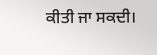ਕੀਤੀ ਜਾ ਸਕਦੀ।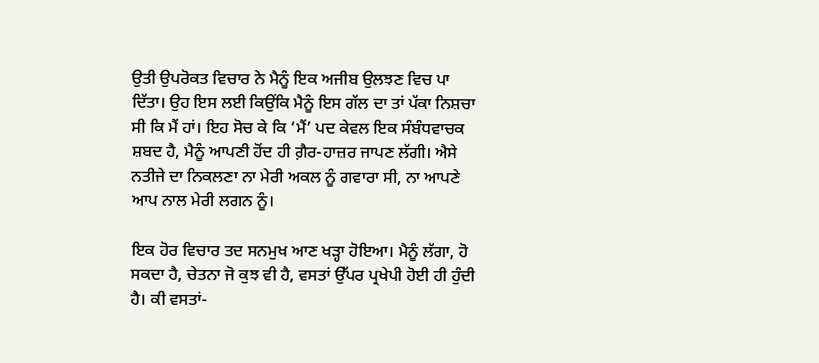ਉਤੀ ਉਪਰੋਕਤ ਵਿਚਾਰ ਨੇ ਮੈਨੂੰ ਇਕ ਅਜੀਬ ਉਲਝਣ ਵਿਚ ਪਾ ਦਿੱਤਾ। ਉਹ ਇਸ ਲਈ ਕਿਉਂਕਿ ਮੈਨੂੰ ਇਸ ਗੱਲ ਦਾ ਤਾਂ ਪੱਕਾ ਨਿਸ਼ਚਾ ਸੀ ਕਿ ਮੈਂ ਹਾਂ। ਇਹ ਸੋਚ ਕੇ ਕਿ ‘ਮੈਂ’ ਪਦ ਕੇਵਲ ਇਕ ਸੰਬੰਧਵਾਚਕ ਸ਼ਬਦ ਹੈ, ਮੈਨੂੰ ਆਪਣੀ ਹੋਂਦ ਹੀ ਗ਼ੈਰ-ਹਾਜ਼ਰ ਜਾਪਣ ਲੱਗੀ। ਐਸੇ ਨਤੀਜੇ ਦਾ ਨਿਕਲਣਾ ਨਾ ਮੇਰੀ ਅਕਲ ਨੂੰ ਗਵਾਰਾ ਸੀ, ਨਾ ਆਪਣੇ ਆਪ ਨਾਲ ਮੇਰੀ ਲਗਨ ਨੂੰ।

ਇਕ ਹੋਰ ਵਿਚਾਰ ਤਦ ਸਨਮੁਖ ਆਣ ਖੜ੍ਹਾ ਹੋਇਆ। ਮੈਨੂੰ ਲੱਗਾ, ਹੋ ਸਕਦਾ ਹੈ, ਚੇਤਨਾ ਜੋ ਕੁਝ ਵੀ ਹੈ, ਵਸਤਾਂ ਉੱਪਰ ਪ੍ਰਖੇਪੀ ਹੋਈ ਹੀ ਹੁੰਦੀ ਹੈ। ਕੀ ਵਸਤਾਂ-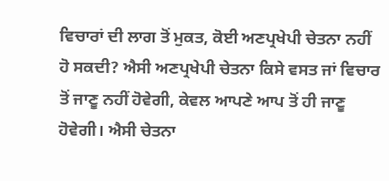ਵਿਚਾਰਾਂ ਦੀ ਲਾਗ ਤੋਂ ਮੁਕਤ, ਕੋਈ ਅਣਪ੍ਰਖੇਪੀ ਚੇਤਨਾ ਨਹੀਂ ਹੋ ਸਕਦੀ? ਐਸੀ ਅਣਪ੍ਰਖੇਪੀ ਚੇਤਨਾ ਕਿਸੇ ਵਸਤ ਜਾਂ ਵਿਚਾਰ ਤੋਂ ਜਾਣੂ ਨਹੀਂ ਹੋਵੇਗੀ, ਕੇਵਲ ਆਪਣੇ ਆਪ ਤੋਂ ਹੀ ਜਾਣੂ ਹੋਵੇਗੀ। ਐਸੀ ਚੇਤਨਾ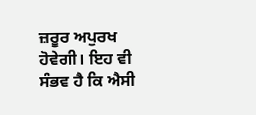ਜ਼ਰੂਰ ਅਪੁਰਖ ਹੋਵੇਗੀ। ਇਹ ਵੀ ਸੰਭਵ ਹੈ ਕਿ ਐਸੀ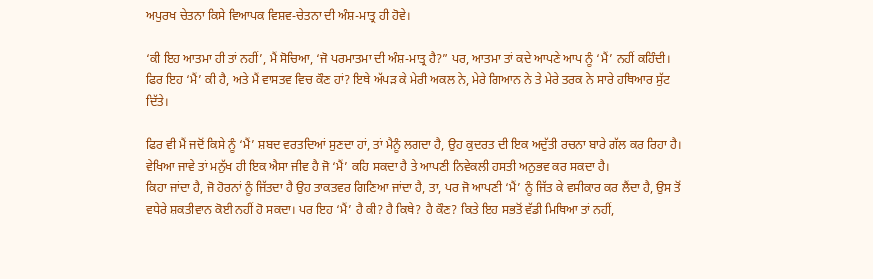ਅਪੁਰਖ ਚੇਤਨਾ ਕਿਸੇ ਵਿਆਪਕ ਵਿਸ਼ਵ-ਚੇਤਨਾ ਦੀ ਅੰਸ਼-ਮਾਤ੍ਰ ਹੀ ਹੋਵੇ।

‘ਕੀ ਇਹ ਆਤਮਾ ਹੀ ਤਾਂ ਨਹੀਂ’, ਮੈਂ ਸੋਚਿਆ, ‘ਜੋ ਪਰਮਾਤਮਾ ਦੀ ਅੰਸ਼-ਮਾਤ੍ਰ ਹੈ?” ਪਰ, ਆਤਮਾ ਤਾਂ ਕਦੇ ਆਪਣੇ ਆਪ ਨੂੰ ‘ਮੈਂ’ ਨਹੀਂ ਕਹਿੰਦੀ। ਫਿਰ ਇਹ ‘ਮੈਂ’ ਕੀ ਹੈ, ਅਤੇ ਮੈਂ ਵਾਸਤਵ ਵਿਚ ਕੌਣ ਹਾਂ? ਇਥੇ ਅੱਪੜ ਕੇ ਮੇਰੀ ਅਕਲ ਨੇ, ਮੇਰੇ ਗਿਆਨ ਨੇ ਤੇ ਮੇਰੇ ਤਰਕ ਨੇ ਸਾਰੇ ਹਥਿਆਰ ਸੁੱਟ ਦਿੱਤੇ।

ਫਿਰ ਵੀ ਮੈਂ ਜਦੋਂ ਕਿਸੇ ਨੂੰ ‘ਮੈਂ’ ਸ਼ਬਦ ਵਰਤਦਿਆਂ ਸੁਣਦਾ ਹਾਂ, ਤਾਂ ਮੈਨੂੰ ਲਗਦਾ ਹੈ, ਉਹ ਕੁਦਰਤ ਦੀ ਇਕ ਅਦੁੱਤੀ ਰਚਨਾ ਬਾਰੇ ਗੱਲ ਕਰ ਰਿਹਾ ਹੈ। ਵੇਖਿਆ ਜਾਵੇ ਤਾਂ ਮਨੁੱਖ ਹੀ ਇਕ ਐਸਾ ਜੀਵ ਹੈ ਜੋ ‘ਮੈਂ’ ਕਹਿ ਸਕਦਾ ਹੈ ਤੇ ਆਪਣੀ ਨਿਵੇਕਲੀ ਹਸਤੀ ਅਨੁਭਵ ਕਰ ਸਕਦਾ ਹੈ।
ਕਿਹਾ ਜਾਂਦਾ ਹੈ, ਜੋ ਹੋਰਨਾਂ ਨੂੰ ਜਿੱਤਦਾ ਹੈ ਉਹ ਤਾਕਤਵਰ ਗਿਣਿਆ ਜਾਂਦਾ ਹੈ, ਤਾ, ਪਰ ਜੋ ਆਪਣੀ ‘ਮੈਂ’ ਨੂੰ ਜਿੱਤ ਕੇ ਵਸੀਕਾਰ ਕਰ ਲੈਂਦਾ ਹੈ, ਉਸ ਤੋਂ ਵਧੇਰੇ ਸ਼ਕਤੀਵਾਨ ਕੋਈ ਨਹੀਂ ਹੋ ਸਕਦਾ। ਪਰ ਇਹ ‘ਮੈਂ’ ਹੈ ਕੀ? ਹੈ ਕਿਥੇ? ਹੈ ਕੌਣ? ਕਿਤੇ ਇਹ ਸਭਤੋਂ ਵੱਡੀ ਮਿਥਿਆ ਤਾਂ ਨਹੀਂ,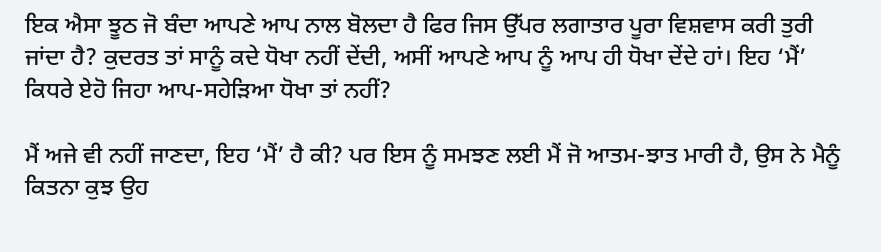ਇਕ ਐਸਾ ਝੂਠ ਜੋ ਬੰਦਾ ਆਪਣੇ ਆਪ ਨਾਲ ਬੋਲਦਾ ਹੈ ਫਿਰ ਜਿਸ ਉੱਪਰ ਲਗਾਤਾਰ ਪੂਰਾ ਵਿਸ਼ਵਾਸ ਕਰੀ ਤੁਰੀ ਜਾਂਦਾ ਹੈ? ਕੁਦਰਤ ਤਾਂ ਸਾਨੂੰ ਕਦੇ ਧੋਖਾ ਨਹੀਂ ਦੇਂਦੀ, ਅਸੀਂ ਆਪਣੇ ਆਪ ਨੂੰ ਆਪ ਹੀ ਧੋਖਾ ਦੇਂਦੇ ਹਾਂ। ਇਹ ‘ਮੈਂ’ ਕਿਧਰੇ ਏਹੋ ਜਿਹਾ ਆਪ-ਸਹੇੜਿਆ ਧੋਖਾ ਤਾਂ ਨਹੀਂ?

ਮੈਂ ਅਜੇ ਵੀ ਨਹੀਂ ਜਾਣਦਾ, ਇਹ ‘ਮੈਂ’ ਹੈ ਕੀ? ਪਰ ਇਸ ਨੂੰ ਸਮਝਣ ਲਈ ਮੈਂ ਜੋ ਆਤਮ-ਝਾਤ ਮਾਰੀ ਹੈ, ਉਸ ਨੇ ਮੈਨੂੰ ਕਿਤਨਾ ਕੁਝ ਉਹ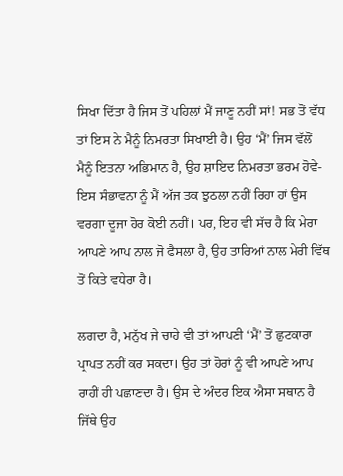ਸਿਖਾ ਦਿੱਤਾ ਹੈ ਜਿਸ ਤੋਂ ਪਹਿਲਾਂ ਮੈਂ ਜਾਣੂ ਨਹੀਂ ਸਾਂ! ਸਭ ਤੋਂ ਵੱਧ ਤਾਂ ਇਸ ਨੇ ਮੈਨੂੰ ਨਿਮਰਤਾ ਸਿਖਾਈ ਹੈ। ਉਹ ‘ਮੈਂ’ ਜਿਸ ਵੱਲੋਂ ਮੈਨੂੰ ਇਤਨਾ ਅਭਿਮਾਨ ਹੈ, ਉਹ ਸ਼ਾਇਦ ਨਿਮਰਤਾ ਭਰਮ ਹੋਵੇ-ਇਸ ਸੰਭਾਵਨਾ ਨੂੰ ਮੈਂ ਅੱਜ ਤਕ ਝੁਠਲਾ ਨਹੀਂ ਰਿਹਾ ਹਾਂ ਉਸ ਵਰਗਾ ਦੂਜਾ ਹੋਰ ਕੋਈ ਨਹੀਂ। ਪਰ, ਇਹ ਵੀ ਸੱਚ ਹੈ ਕਿ ਮੇਰਾ ਆਪਣੇ ਆਪ ਨਾਲ ਜੋ ਫੈਸਲਾ ਹੈ, ਉਹ ਤਾਰਿਆਂ ਨਾਲ ਮੇਰੀ ਵਿੱਥ ਤੋਂ ਕਿਤੇ ਵਧੇਰਾ ਹੈ।

ਲਗਦਾ ਹੈ, ਮਨੁੱਖ ਜੇ ਚਾਹੇ ਵੀ ਤਾਂ ਆਪਣੀ ‘ਮੈਂ’ ਤੋਂ ਛੁਟਕਾਰਾ ਪ੍ਰਾਪਤ ਨਹੀਂ ਕਰ ਸਕਦਾ। ਉਹ ਤਾਂ ਹੋਰਾਂ ਨੂੰ ਵੀ ਆਪਣੇ ਆਪ ਰਾਹੀਂ ਹੀ ਪਛਾਣਦਾ ਹੈ। ਉਸ ਦੇ ਅੰਦਰ ਇਕ ਐਸਾ ਸਥਾਨ ਹੈ ਜਿੱਥੇ ਉਹ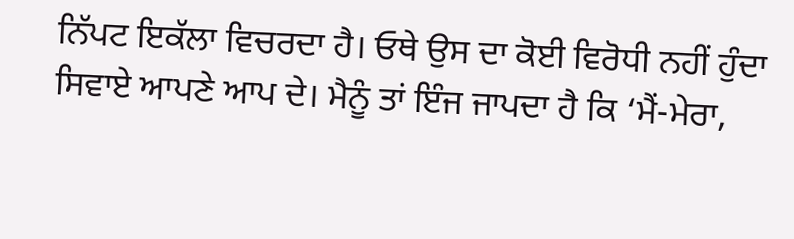ਨਿੱਪਟ ਇਕੱਲਾ ਵਿਚਰਦਾ ਹੈ। ਓਥੇ ਉਸ ਦਾ ਕੋਈ ਵਿਰੋਧੀ ਨਹੀਂ ਹੁੰਦਾ ਸਿਵਾਏ ਆਪਣੇ ਆਪ ਦੇ। ਮੈਨੂੰ ਤਾਂ ਇੰਜ ਜਾਪਦਾ ਹੈ ਕਿ ‘ਮੈਂ-ਮੇਰਾ,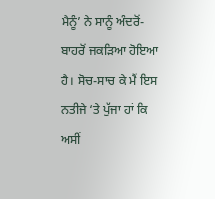ਮੈਨੂੰ’ ਨੇ ਸਾਨੂੰ ਅੰਦਰੋਂ-ਬਾਹਰੋਂ ਜਕੜਿਆ ਹੋਇਆ ਹੈ। ਸੋਚ-ਸਾਚ ਕੇ ਮੈਂ ਇਸ ਨਤੀਜੇ ‘ਤੇ ਪੁੱਜਾ ਹਾਂ ਕਿ ਅਸੀਂ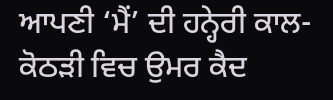ਆਪਣੀ ‘ਮੈਂ’ ਦੀ ਹਨ੍ਹੇਰੀ ਕਾਲ-ਕੋਠੜੀ ਵਿਚ ਉਮਰ ਕੈਦ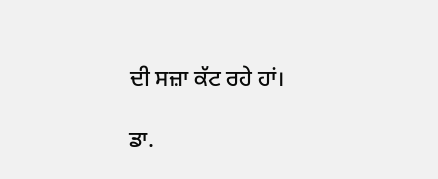ਦੀ ਸਜ਼ਾ ਕੱਟ ਰਹੇ ਹਾਂ।

ਡਾ.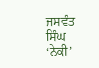ਜਸਵੰਤ ਸਿੰਘ ‘ਨੇਕੀ’